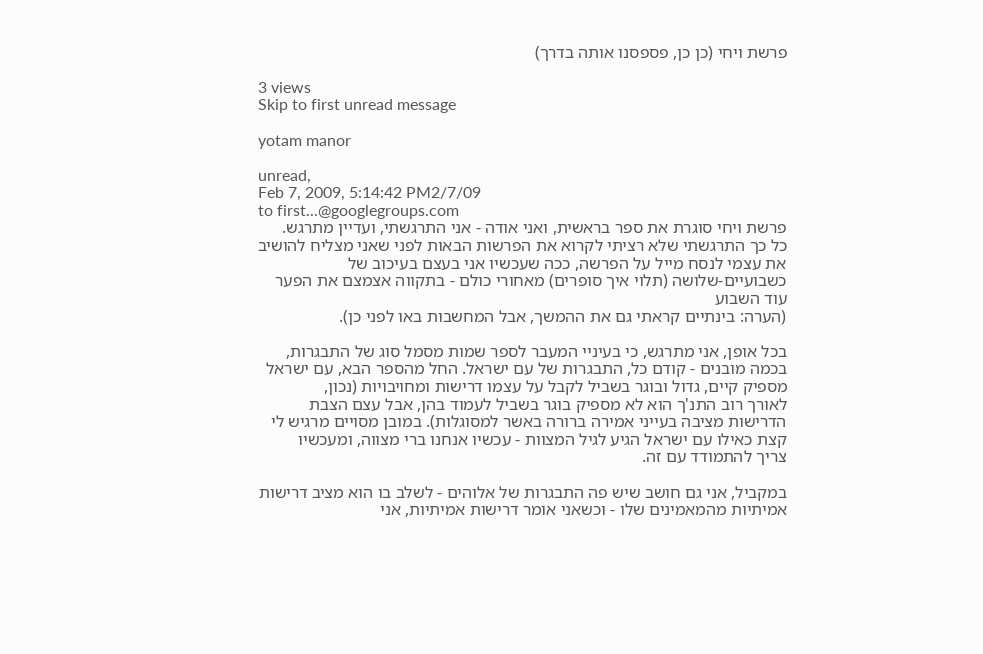פרשת ויחי (כן כן, פספסנו אותה בדרך)

3 views
Skip to first unread message

yotam manor

unread,
Feb 7, 2009, 5:14:42 PM2/7/09
to first...@googlegroups.com
פרשת ויחי סוגרת את ספר בראשית, ואני אודה - אני התרגשתי, ועדיין מתרגש.
כל כך התרגשתי שלא רציתי לקרוא את הפרשות הבאות לפני שאני מצליח להושיב
את עצמי לנסח מייל על הפרשה, ככה שעכשיו אני בעצם בעיכוב של
כשבועיים-שלושה (תלוי איך סופרים) מאחורי כולם - בתקווה אצמצם את הפער
עוד השבוע
(הערה: בינתיים קראתי גם את ההמשך, אבל המחשבות באו לפני כן).

בכל אופן, אני מתרגש, כי בעיניי המעבר לספר שמות מסמל סוג של התבגרות,
בכמה מובנים - קודם כל, התבגרות של עם ישראל. החל מהספר הבא, עם ישראל
מספיק קיים, גדול ובוגר בשביל לקבל על עצמו דרישות ומחויבויות (נכון,
לאורך רוב התנ'ך הוא לא מספיק בוגר בשביל לעמוד בהן, אבל עצם הצבת
הדרישות מציבה בעייני אמירה ברורה באשר למסוגלות). במובן מסויים מרגיש לי
קצת כאילו עם ישראל הגיע לגיל המצוות - עכשיו אנחנו ברי מצווה, ומעכשיו
צריך להתמודד עם זה.

במקביל, אני גם חושב שיש פה התבגרות של אלוהים - לשלב בו הוא מציב דרישות
אמיתיות מהמאמינים שלו - וכשאני אומר דרישות אמיתיות, אני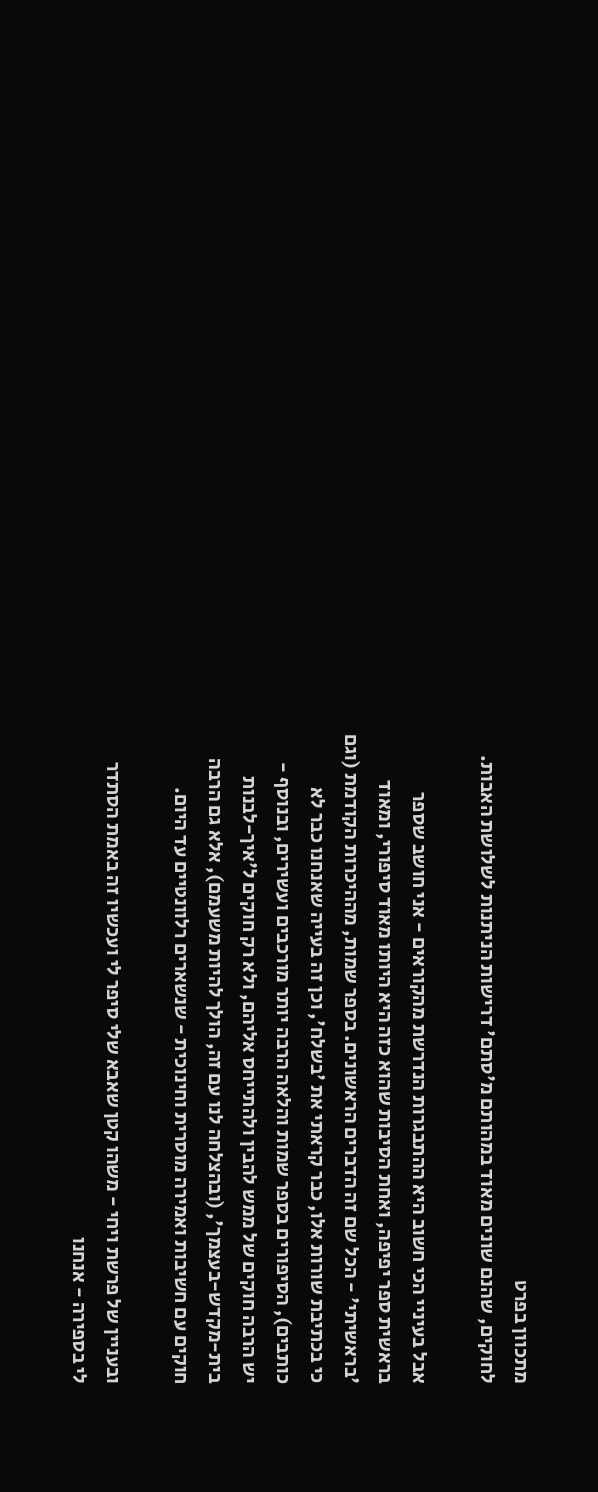מתכוון בפרט
לחוקים, שהנם שונים מאוד במהותם מ'סתם' דרישות הניתנות לשלושת האבות.

אבל בעיניי הכי חשוב היא ההתבגרות הנדרשת מהקוראים - אני חושב שספר
בראשית ספר יפיפה, ואחת הסיבות שהוא כזה היא היותו מאוד סיפורי, ומאוד
'בראשיתי' - הכל שם זה הדברים הראשונים. בספר שמות, מההיכרות הקודמת (וגם
כי בכתיבת שורות אלו, כבר קראתי את 'בשלח', וכן זה בעייה שאנחנו כבר לא
כותבים), הסיפורים בספר שמות והלאה הרבה יותר מורכבים ועשירים, ובנוסף -
יש הרבה חוקים של ממש להבין ולהתייחס אליהם, ולא רק חוקים ל'איך-לבנות
בית-מקדש-בעצמך', (ובהצלחה לנו עם זה, הולך להיות משעמם), אלא גם הרבה
חוקים עם חשיבות ואמירה מוסרית וחינוכית - שנשארים רלוונטיים עד היום.

ובעניין של פרשת ויחי - משהו קטן שאבא שלי סיפר לי ועכשיו זה באמת הסתדר
לי בספירה - אנחנו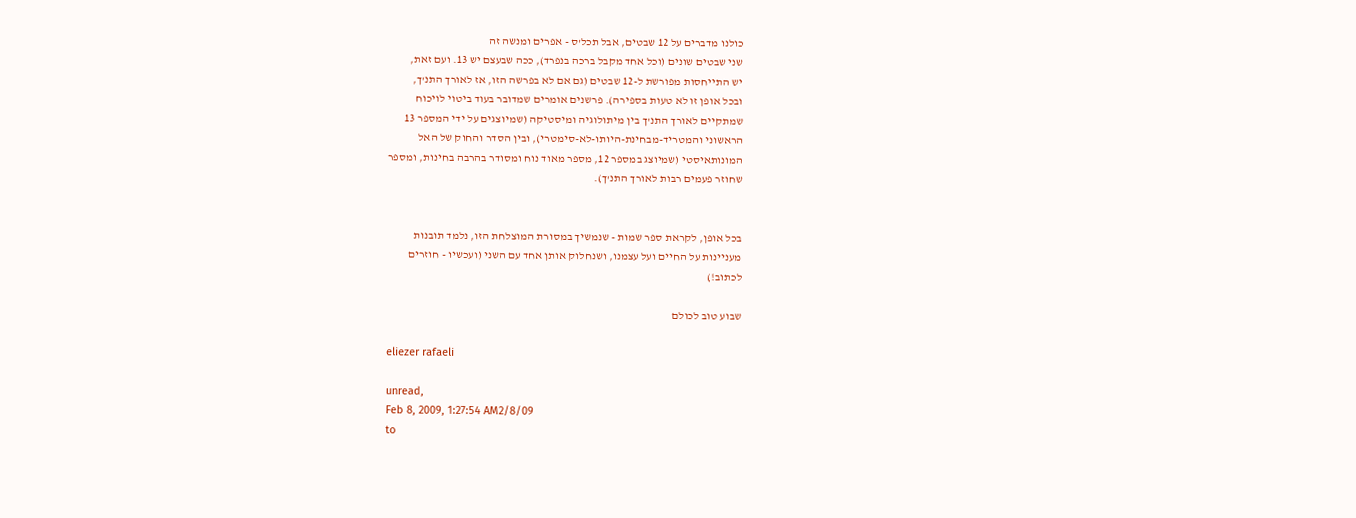כולנו מדברים על 12 שבטים, אבל תכל'ס - אפרים ומנשה זה
שני שבטים שונים (וכל אחד מקבל ברכה בנפרד), ככה שבעצם יש 13. ועם זאת,
יש התייחסות מפורשת ל-12 שבטים (גם אם לא בפרשה הזו, אז לאורך התנ'ך,
ובכל אופן זו לא טעות בספירה). פרשנים אומרים שמדובר בעוד ביטוי לויכוח
שמתקיים לאורך התנ'ך בין מיתולוגיה ומיסטיקה (שמיוצגים על ידי המספר 13
הראשוני והמטריד-מבחינת-היותו-לא-סימטרי), ובין הסדר והחוק של האל
המונותאיסטי (שמיוצג במספר 12, מספר מאוד נוח ומסודר בהרבה בחינות, ומספר
שחוזר פעמים רבות לאורך התנ'ך).


בכל אופן, לקראת ספר שמות - שנמשיך במסורת המוצלחת הזו, נלמד תובנות
מעניינות על החיים ועל עצמנו, ושנחלוק אותן אחד עם השני (ועכשיו - חוזרים
לכתוב!)

שבוע טוב לכולם

eliezer rafaeli

unread,
Feb 8, 2009, 1:27:54 AM2/8/09
to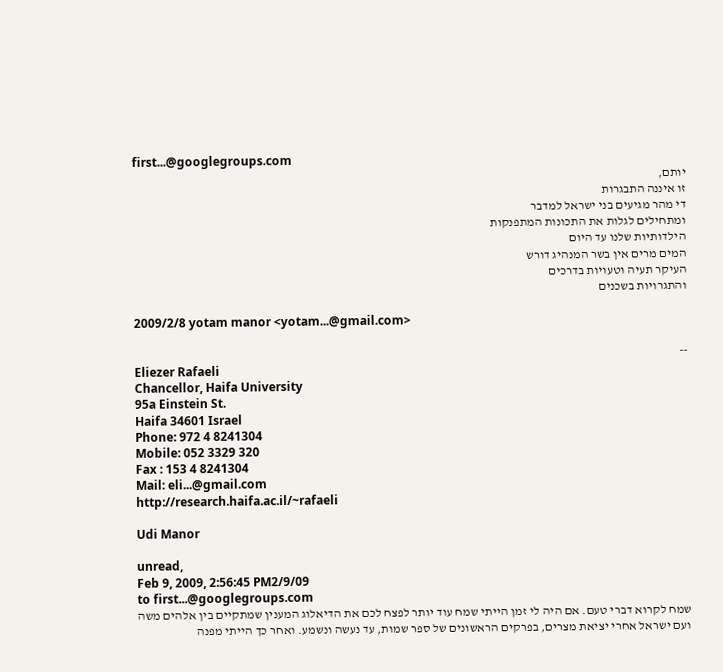first...@googlegroups.com
יותם,
זו איננה התבגרות
די מהר מגיעים בני ישראל למדבר
ומתחילים לגלות את התכונות המתפנקות
הילדותיות שלנו עד היום
המים מרים אין בשר המנהיג דורש
העיקר תעיה וטעויות בדרכים
והתגרויות בשכנים

2009/2/8 yotam manor <yotam...@gmail.com>

--
Eliezer Rafaeli
Chancellor, Haifa University
95a Einstein St.
Haifa 34601 Israel
Phone: 972 4 8241304
Mobile: 052 3329 320
Fax : 153 4 8241304
Mail: eli...@gmail.com
http://research.haifa.ac.il/~rafaeli

Udi Manor

unread,
Feb 9, 2009, 2:56:45 PM2/9/09
to first...@googlegroups.com
שמח לקרוא דברי טעם. אם היה לי זמן הייתי שמח עוד יותר לפצח לכם את הדיאלוג המענין שמתקיים בין אלהים משה ועם ישראל אחרי יציאת מצרים, בפרקים הראשונים של ספר שמות, עד נעשה ונשמע. ואחר כך הייתי מפנה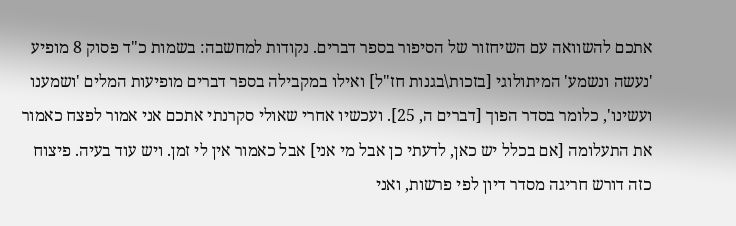אתכם להשוואה עם השיחזור של הסיפור בספר דברים. נקודות למחשבה: בשמות כ"ד פסוק 8 מופיע 'נעשה ונשמע' המיתולוגי [בזכות\בגנות חז"ל] ואילו במקבילה בספר דברים מופיעות המלים 'ושמענו ועשינו', כלומר בסדר הפוך [דברים ה, 25]. ועכשיו אחרי שאולי סקרנתי אתכם אני אמור לפצח כאמור את התעלומה [אם בכלל יש כאן, לדעתי כן אבל מי אני] אבל כאמור אין לי זמן. ויש עוד בעיה. פיצוח כזה דורש חריגה מסדר דיון לפי פרשות, ואני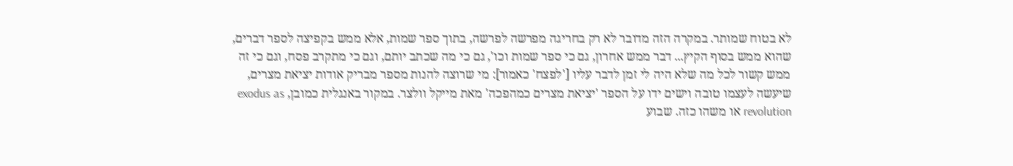לא בטוח שמותר. במקרה הזה מדובר לא רק בחריגה מפרשה לפרשה, בתוך ספר שמות, אלא ממש בקפיצה לספר דברים, שהוא ממש בסוף הקיץ... דבר ממש אחרון, גם כי ספר שמות וכו', גם כי מה שכתב יותם, וגם כי מתקרב פסח, וגם כי זה ממש קשור לכל מה שלא היה לי זמן לדבר עליו ['לפצח' כאמור]: מי שרוצה להנות מספר מבריק אודות יציאת מצרים, שיעשה לעצמו טובה וישים ידו על הספר 'יציאת מצרים כמהפכה' מאת מייקל וולצר. במקור באנגלית כמובן, exodus as revolution או משהו כזה. שבוע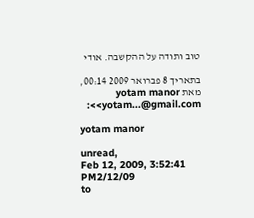טוב ותודה על ההקשבה. אודי

בתאריך 8 פברואר 2009 00:14, מאת yotam manor <yotam...@gmail.com>:

yotam manor

unread,
Feb 12, 2009, 3:52:41 PM2/12/09
to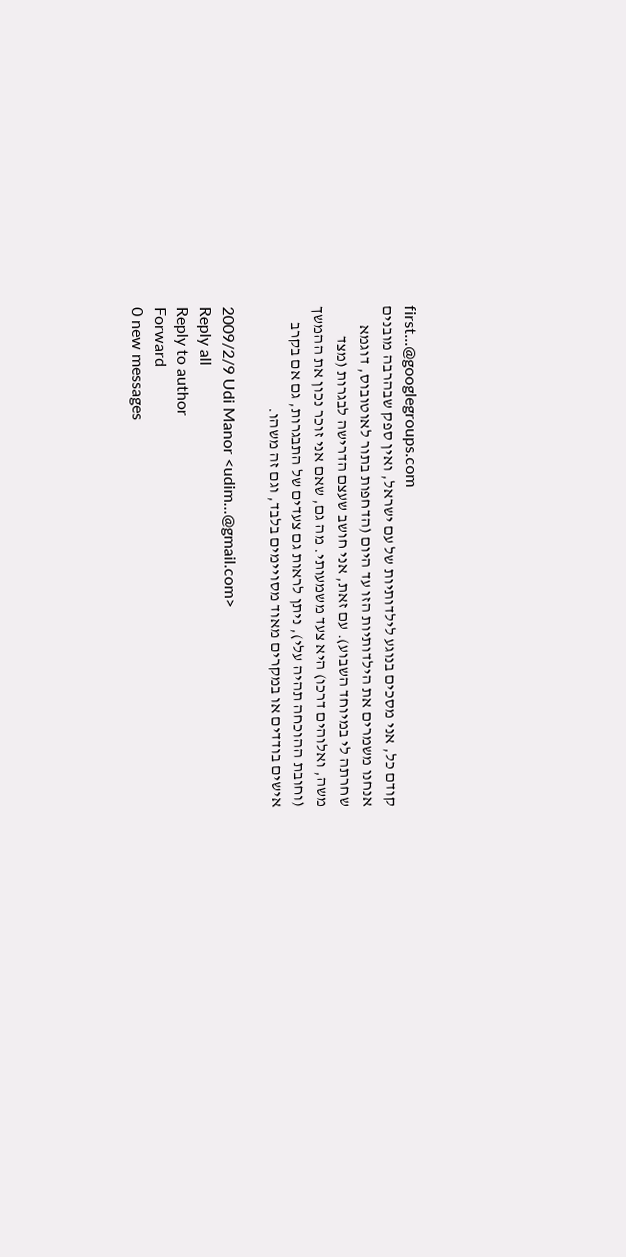first...@googlegroups.com
קודם כל, אני מסכים בנוגע לילדותיות של עם ישראל, ואין ספק שבהרבה מובנים אנחנו משמרים את הילדותיות הזו עד היום (הדחפות בתור לאוטובוס, דוגמא שחרתה לי במיוחד השבוע). עם זאת, אני חושב שעצם הדרישה לבגרות (מצד משה, ואלוהים דרכו) היא צעד משמעותי. מה גם, שאם אני זוכר נכון את ההמשך (וחובת ההוכחה תהיה עלי), ניתן לראות גם צעדים של התבגרות, גם אם בקרב אישים בודדים או במקרים מאוד מסויימים בלבד, וגם זה משהו.

2009/2/9 Udi Manor <udim...@gmail.com>
Reply all
Reply to author
Forward
0 new messages